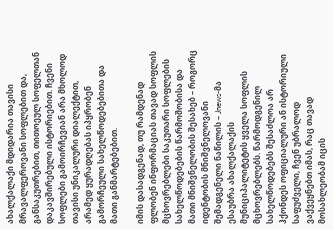ახალქალაქი მდიდარია თავისი მრავალფეროვანი სოფლებით და, განსაკუთრებით, თითოეულ სოფელთან დაკავშირებული ისტორიებით. ჩვენი სოფლები გამოირჩევიან არა მხოლოდ თავისი უნიკალური დიალექტით, არამედ ყურადღებას იპყრობენ გამორჩეული სახელწოდებებითა და მათი განმარტებებით.

იმის დასადგენად, თუ რამდენად ფლობენ ინფორმაციას თავად სოფლის მცხოვრებლები საკუთარი სოფლების სახელწოდებების წარმოშობისა და მათი მნიშვნელობის შესახებ – როგორც იდენტობის მნიშვნელოვანი შემადგენელი ნაწილის – Jnews-მა ესაუბრა ახალქალაქის მუნიციპალიტეტის ყველა სოფლის მცხოვრებლებს. წარმოდგენილ სახელწოდებებს შესაძლოა არ ჰქონდეს ოფიციალური ან ისტორიული საფუძველი, ჩვენ უბრალოდ ვაქვეყნებთ იმას, რაც თავად მოსახლეობამ იცის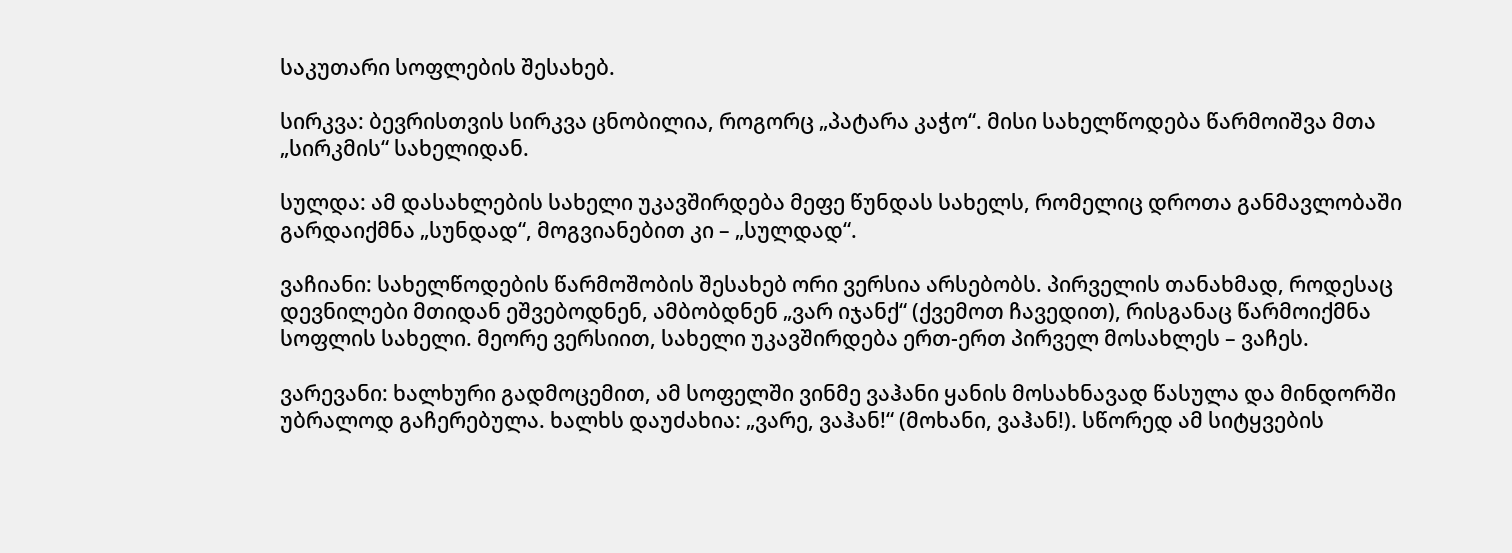საკუთარი სოფლების შესახებ.

სირკვა: ბევრისთვის სირკვა ცნობილია, როგორც „პატარა კაჭო“. მისი სახელწოდება წარმოიშვა მთა „სირკმის“ სახელიდან.

სულდა: ამ დასახლების სახელი უკავშირდება მეფე წუნდას სახელს, რომელიც დროთა განმავლობაში გარდაიქმნა „სუნდად“, მოგვიანებით კი – „სულდად“.

ვაჩიანი: სახელწოდების წარმოშობის შესახებ ორი ვერსია არსებობს. პირველის თანახმად, როდესაც დევნილები მთიდან ეშვებოდნენ, ამბობდნენ „ვარ იჯანქ“ (ქვემოთ ჩავედით), რისგანაც წარმოიქმნა სოფლის სახელი. მეორე ვერსიით, სახელი უკავშირდება ერთ-ერთ პირველ მოსახლეს – ვაჩეს.

ვარევანი: ხალხური გადმოცემით, ამ სოფელში ვინმე ვაჰანი ყანის მოსახნავად წასულა და მინდორში უბრალოდ გაჩერებულა. ხალხს დაუძახია: „ვარე, ვაჰან!“ (მოხანი, ვაჰან!). სწორედ ამ სიტყვების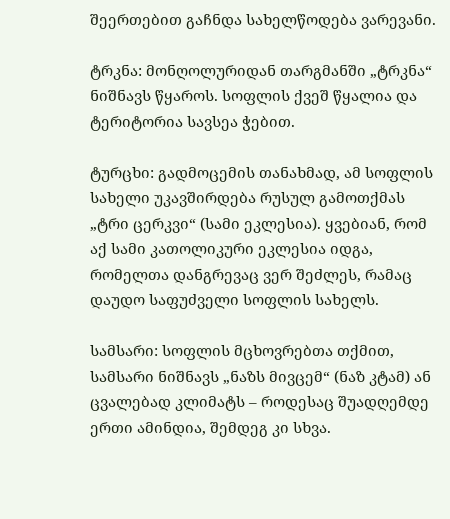შეერთებით გაჩნდა სახელწოდება ვარევანი.

ტრკნა: მონღოლურიდან თარგმანში „ტრკნა“ ნიშნავს წყაროს. სოფლის ქვეშ წყალია და ტერიტორია სავსეა ჭებით.

ტურცხი: გადმოცემის თანახმად, ამ სოფლის სახელი უკავშირდება რუსულ გამოთქმას „ტრი ცერკვი“ (სამი ეკლესია). ყვებიან, რომ აქ სამი კათოლიკური ეკლესია იდგა, რომელთა დანგრევაც ვერ შეძლეს, რამაც დაუდო საფუძველი სოფლის სახელს.

სამსარი: სოფლის მცხოვრებთა თქმით, სამსარი ნიშნავს „ნაზს მივცემ“ (ნაზ კტამ) ან ცვალებად კლიმატს – როდესაც შუადღემდე ერთი ამინდია, შემდეგ კი სხვა.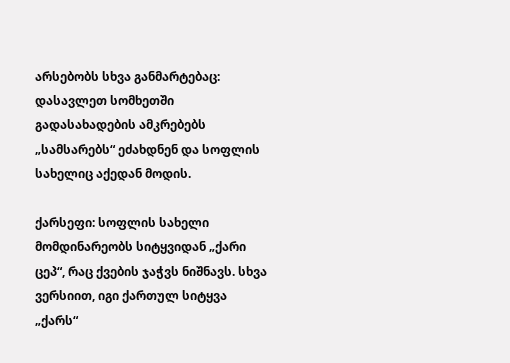არსებობს სხვა განმარტებაც: დასავლეთ სომხეთში გადასახადების ამკრებებს „სამსარებს“ ეძახდნენ და სოფლის სახელიც აქედან მოდის.

ქარსეფი: სოფლის სახელი მომდინარეობს სიტყვიდან „ქარი ცეპ“, რაც ქვების ჯაჭვს ნიშნავს. სხვა ვერსიით, იგი ქართულ სიტყვა „ქარს“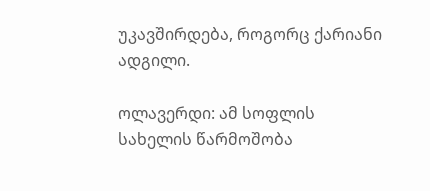უკავშირდება, როგორც ქარიანი ადგილი.

ოლავერდი: ამ სოფლის სახელის წარმოშობა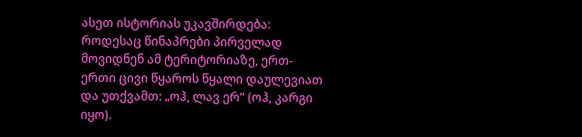ასეთ ისტორიას უკავშირდება: როდესაც წინაპრები პირველად მოვიდნენ ამ ტერიტორიაზე, ერთ-ერთი ცივი წყაროს წყალი დაულევიათ და უთქვამთ: „ოჰ, ლავ ერ“ (ოჰ, კარგი იყო).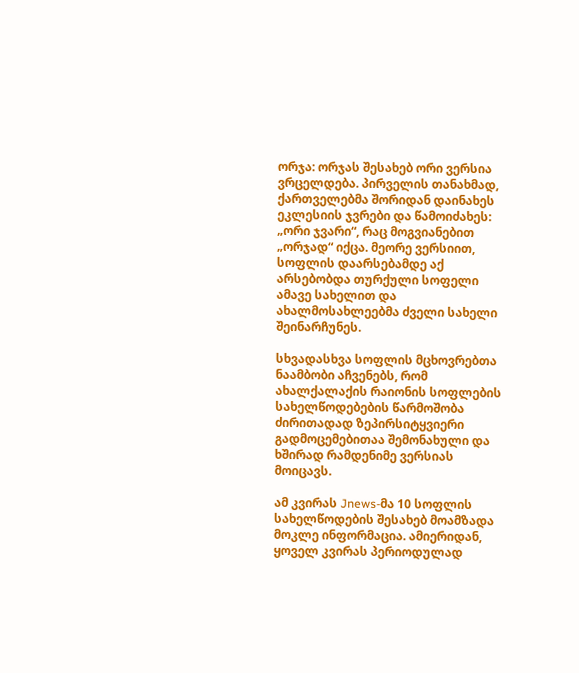ორჯა: ორჯას შესახებ ორი ვერსია ვრცელდება. პირველის თანახმად, ქართველებმა შორიდან დაინახეს ეკლესიის ჯვრები და წამოიძახეს: „ორი ჯვარი“, რაც მოგვიანებით „ორჯად“ იქცა. მეორე ვერსიით, სოფლის დაარსებამდე აქ არსებობდა თურქული სოფელი ამავე სახელით და ახალმოსახლეებმა ძველი სახელი შეინარჩუნეს.

სხვადასხვა სოფლის მცხოვრებთა ნაამბობი აჩვენებს, რომ ახალქალაქის რაიონის სოფლების სახელწოდებების წარმოშობა ძირითადად ზეპირსიტყვიერი გადმოცემებითაა შემონახული და ხშირად რამდენიმე ვერსიას მოიცავს.

ამ კვირას Jnews-მა 10 სოფლის სახელწოდების შესახებ მოამზადა მოკლე ინფორმაცია. ამიერიდან, ყოველ კვირას პერიოდულად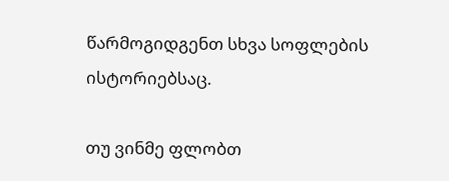წარმოგიდგენთ სხვა სოფლების ისტორიებსაც.

თუ ვინმე ფლობთ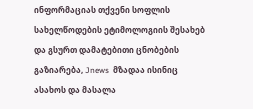ინფორმაციას თქვენი სოფლის სახელწოდების ეტიმოლოგიის შესახებ და გსურთ დამატებითი ცნობების გაზიარება, Jnews  მზადაა ისინიც ასახოს და მასალა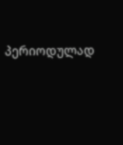პერიოდულად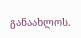განაახლოს.